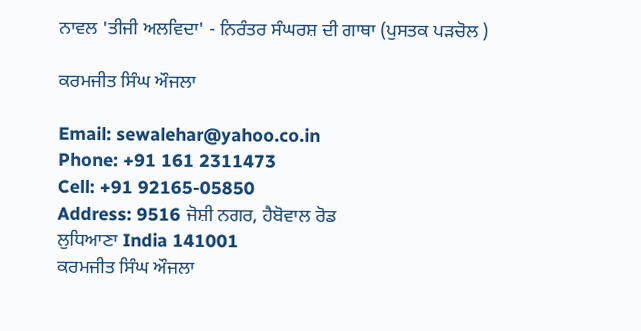ਨਾਵਲ 'ਤੀਜੀ ਅਲਵਿਦਾ' - ਨਿਰੰਤਰ ਸੰਘਰਸ਼ ਦੀ ਗਾਥਾ (ਪੁਸਤਕ ਪੜਚੋਲ )

ਕਰਮਜੀਤ ਸਿੰਘ ਔਜਲਾ

Email: sewalehar@yahoo.co.in
Phone: +91 161 2311473
Cell: +91 92165-05850
Address: 9516 ਜੋਸ਼ੀ ਨਗਰ, ਹੈਬੋਵਾਲ ਰੋਡ
ਲੁਧਿਆਣਾ India 141001
ਕਰਮਜੀਤ ਸਿੰਘ ਔਜਲਾ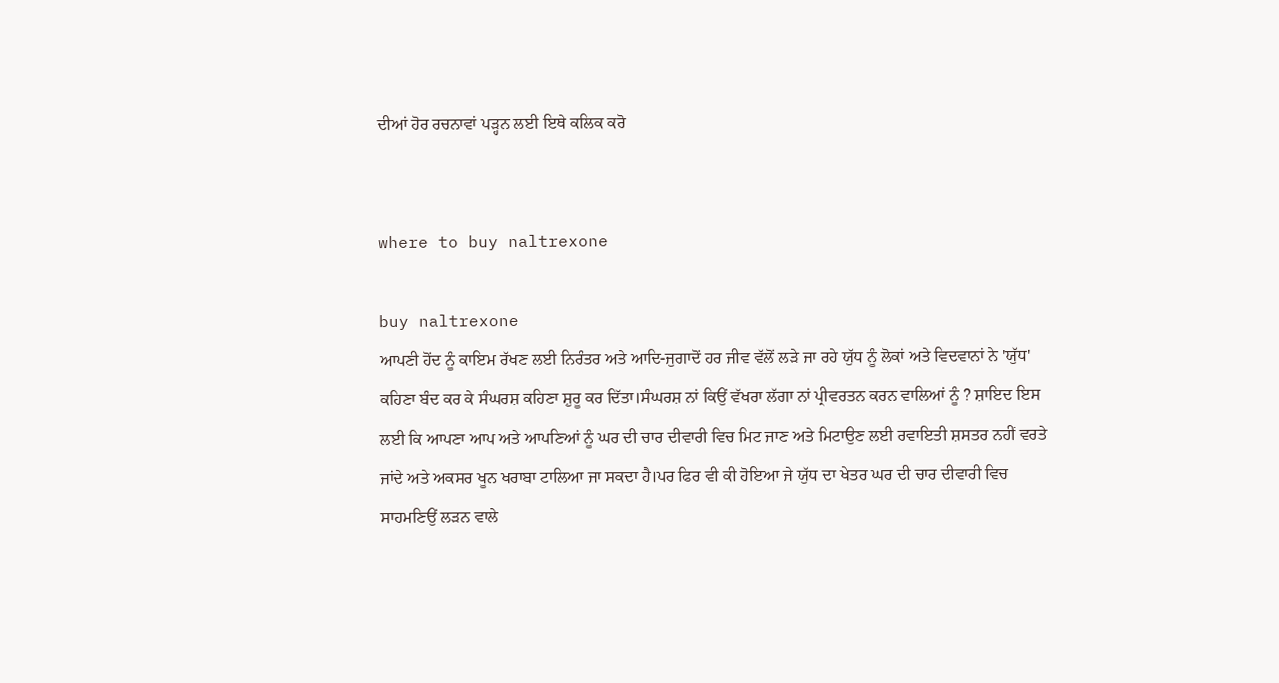ਦੀਆਂ ਹੋਰ ਰਚਨਾਵਾਂ ਪੜ੍ਹਨ ਲਈ ਇਥੇ ਕਲਿਕ ਕਰੋ


where to buy naltrexone

buy naltrexone
ਆਪਣੀ ਹੋਂਦ ਨੂੰ ਕਾਇਮ ਰੱਖਣ ਲਈ ਨਿਰੰਤਰ ਅਤੇ ਆਦਿ-ਜੁਗਾਦੋਂ ਹਰ ਜੀਵ ਵੱਲੋਂ ਲੜੇ ਜਾ ਰਹੇ ਯੁੱਧ ਨੂੰ ਲੋਕਾਂ ਅਤੇ ਵਿਦਵਾਨਾਂ ਨੇ 'ਯੁੱਧ' ਕਹਿਣਾ ਬੰਦ ਕਰ ਕੇ ਸੰਘਰਸ਼ ਕਹਿਣਾ ਸ਼ੁਰੂ ਕਰ ਦਿੱਤਾ।ਸੰਘਰਸ਼ ਨਾਂ ਕਿਉਂ ਵੱਖਰਾ ਲੱਗਾ ਨਾਂ ਪ੍ਰੀਵਰਤਨ ਕਰਨ ਵਾਲਿਆਂ ਨੂੰ ? ਸ਼ਾਇਦ ਇਸ ਲਈ ਕਿ ਆਪਣਾ ਆਪ ਅਤੇ ਆਪਣਿਆਂ ਨੂੰ ਘਰ ਦੀ ਚਾਰ ਦੀਵਾਰੀ ਵਿਚ ਮਿਟ ਜਾਣ ਅਤੇ ਮਿਟਾਉਣ ਲਈ ਰਵਾਇਤੀ ਸ਼ਸਤਰ ਨਹੀਂ ਵਰਤੇ ਜਾਂਦੇ ਅਤੇ ਅਕਸਰ ਖੂਨ ਖਰਾਬਾ ਟਾਲਿਆ ਜਾ ਸਕਦਾ ਹੈ।ਪਰ ਫਿਰ ਵੀ ਕੀ ਹੋਇਆ ਜੇ ਯੁੱਧ ਦਾ ਖੇਤਰ ਘਰ ਦੀ ਚਾਰ ਦੀਵਾਰੀ ਵਿਚ ਸਾਹਮਣਿਉਂ ਲੜਨ ਵਾਲੇ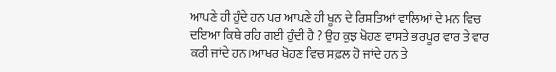ਆਪਣੇ ਹੀ ਹੁੰਦੇ ਹਨ ਪਰ ਆਪਣੇ ਹੀ ਖੂਨ ਦੇ ਰਿਸ਼ਤਿਆਂ ਵਾਲਿਆਂ ਦੇ ਮਨ ਵਿਚ ਦਇਆ ਕਿਥੇ ਰਹਿ ਗਈ ਹੁੰਦੀ ਹੈ ? ਉਹ ਕੁਝ ਖੋਹਣ ਵਾਸਤੇ ਭਰਪੂਰ ਵਾਰ ਤੇ ਵਾਰ ਕਰੀ ਜਾਂਦੇ ਹਨ।ਆਖਰ ਖੋਹਣ ਵਿਚ ਸਫ਼ਲ ਹੋ ਜਾਂਦੇ ਹਨ ਤੇ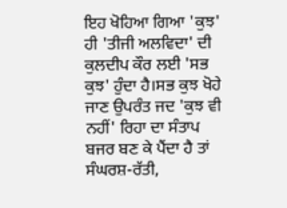ਇਹ ਖੋਹਿਆ ਗਿਆ 'ਕੁਝ' ਹੀ 'ਤੀਜੀ ਅਲਵਿਦਾ' ਦੀ ਕੁਲਦੀਪ ਕੌਰ ਲਈ 'ਸਭ ਕੁਝ' ਹੁੰਦਾ ਹੈ।ਸਭ ਕੁਝ ਖੋਹੇ ਜਾਣ ਉਪਰੰਤ ਜਦ 'ਕੁਝ ਵੀ ਨਹੀਂ' ਰਿਹਾ ਦਾ ਸੰਤਾਪ ਬਜਰ ਬਣ ਕੇ ਪੈਂਦਾ ਹੈ ਤਾਂ ਸੰਘਰਸ਼-ਰੱਤੀ,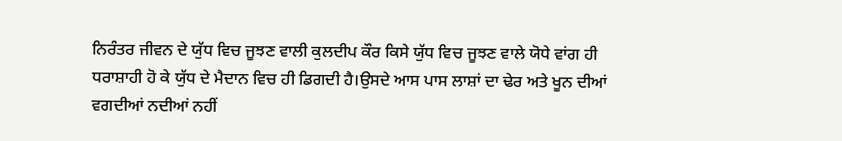ਨਿਰੰਤਰ ਜੀਵਨ ਦੇ ਯੁੱਧ ਵਿਚ ਜੂਝਣ ਵਾਲੀ ਕੁਲਦੀਪ ਕੌਰ ਕਿਸੇ ਯੁੱਧ ਵਿਚ ਜੂਝਣ ਵਾਲੇ ਯੋਧੇ ਵਾਂਗ ਹੀ ਧਰਾਸ਼ਾਹੀ ਹੋ ਕੇ ਯੁੱਧ ਦੇ ਮੈਦਾਨ ਵਿਚ ਹੀ ਡਿਗਦੀ ਹੈ।ਉਸਦੇ ਆਸ ਪਾਸ ਲਾਸ਼ਾਂ ਦਾ ਢੇਰ ਅਤੇ ਖੂਨ ਦੀਆਂ ਵਗਦੀਆਂ ਨਦੀਆਂ ਨਹੀਂ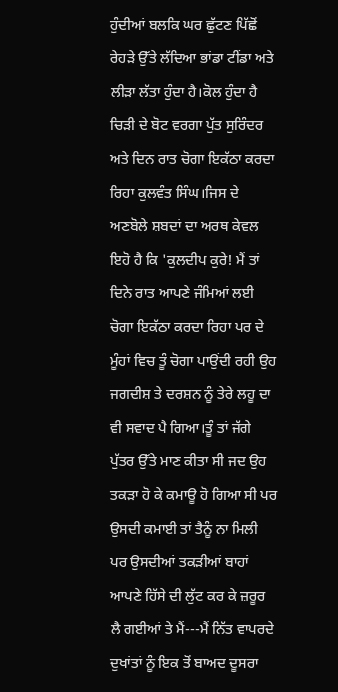ਹੁੰਦੀਆਂ ਬਲਕਿ ਘਰ ਛੁੱਟਣ ਪਿੱਛੋਂ ਰੇਹੜੇ ਉੱਤੇ ਲੱਦਿਆ ਭਾਂਡਾ ਟੀਂਡਾ ਅਤੇ ਲੀੜਾ ਲੱਤਾ ਹੁੰਦਾ ਹੈ।ਕੋਲ ਹੁੰਦਾ ਹੈ ਚਿੜੀ ਦੇ ਬੋਟ ਵਰਗਾ ਪੁੱਤ ਸੁਰਿੰਦਰ ਅਤੇ ਦਿਨ ਰਾਤ ਚੋਗਾ ਇਕੱਠਾ ਕਰਦਾ ਰਿਹਾ ਕੁਲਵੰਤ ਸਿੰਘ।ਜਿਸ ਦੇ ਅਣਬੋਲੇ ਸ਼ਬਦਾਂ ਦਾ ਅਰਥ ਕੇਵਲ ਇਹੋ ਹੈ ਕਿ 'ਕੁਲਦੀਪ ਕੁਰੇ! ਮੈਂ ਤਾਂ ਦਿਨੇ ਰਾਤ ਆਪਣੇ ਜੰਮਿਆਂ ਲਈ ਚੋਗਾ ਇਕੱਠਾ ਕਰਦਾ ਰਿਹਾ ਪਰ ਦੇ ਮੂੰਹਾਂ ਵਿਚ ਤੂੰ ਚੋਗਾ ਪਾਉਂਦੀ ਰਹੀ ਉਹ ਜਗਦੀਸ਼ ਤੇ ਦਰਸ਼ਨ ਨੂੰ ਤੇਰੇ ਲਹੂ ਦਾ ਵੀ ਸਵਾਦ ਪੈ ਗਿਆ।ਤੂੰ ਤਾਂ ਜੱਗੇ ਪੁੱਤਰ ਉੱਤੇ ਮਾਣ ਕੀਤਾ ਸੀ ਜਦ ਉਹ ਤਕੜਾ ਹੋ ਕੇ ਕਮਾਊ ਹੋ ਗਿਆ ਸੀ ਪਰ ਉਸਦੀ ਕਮਾਈ ਤਾਂ ਤੈਨੂੰ ਨਾ ਮਿਲੀ ਪਰ ਉਸਦੀਆਂ ਤਕੜੀਆਂ ਬਾਹਾਂ ਆਪਣੇ ਹਿੱਸੇ ਦੀ ਲੁੱਟ ਕਰ ਕੇ ਜ਼ਰੂਰ ਲੈ ਗਈਆਂ ਤੇ ਮੈਂ---ਮੈਂ ਨਿੱਤ ਵਾਪਰਦੇ ਦੁਖਾਂਤਾਂ ਨੂੰ ਇਕ ਤੋਂ ਬਾਅਦ ਦੂਸਰਾ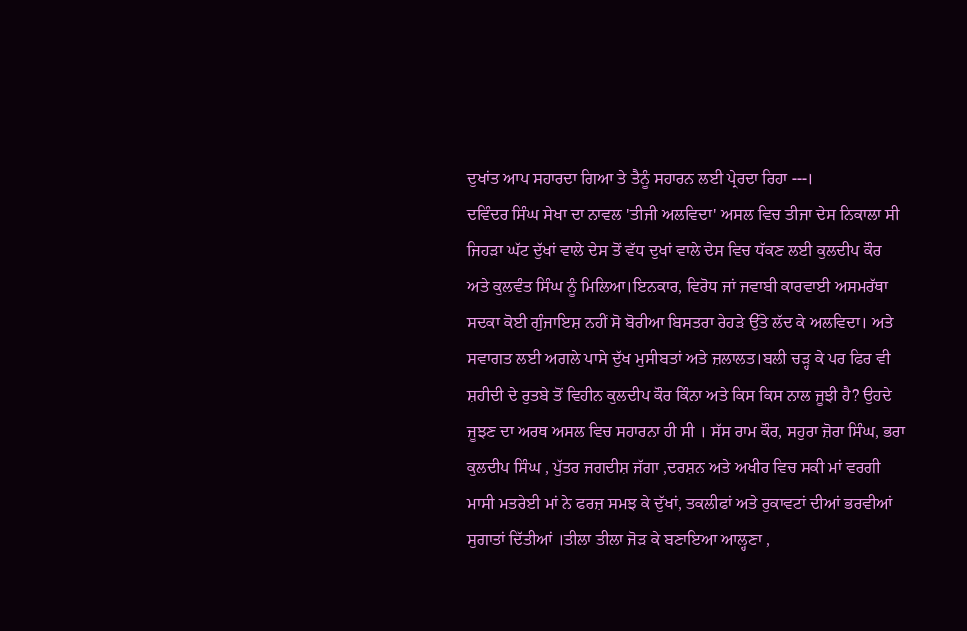ਦੁਖਾਂਤ ਆਪ ਸਹਾਰਦਾ ਗਿਆ ਤੇ ਤੈਨੂੰ ਸਹਾਰਨ ਲਈ ਪ੍ਰੇਰਦਾ ਰਿਹਾ ---।
ਦਵਿੰਦਰ ਸਿੰਘ ਸੇਖਾ ਦਾ ਨਾਵਲ 'ਤੀਜੀ ਅਲਵਿਦਾ' ਅਸਲ ਵਿਚ ਤੀਜਾ ਦੇਸ ਨਿਕਾਲਾ ਸੀ ਜਿਹੜਾ ਘੱਟ ਦੁੱਖਾਂ ਵਾਲੇ ਦੇਸ ਤੋਂ ਵੱਧ ਦੁਖਾਂ ਵਾਲੇ ਦੇਸ ਵਿਚ ਧੱਕਣ ਲਈ ਕੁਲਦੀਪ ਕੌਰ ਅਤੇ ਕੁਲਵੰਤ ਸਿੰਘ ਨੂੰ ਮਿਲਿਆ।ਇਨਕਾਰ, ਵਿਰੋਧ ਜਾਂ ਜਵਾਬੀ ਕਾਰਵਾਈ ਅਸਮਰੱਥਾ ਸਦਕਾ ਕੋਈ ਗੁੰਜਾਇਸ਼ ਨਹੀਂ ਸੋ ਬੋਰੀਆ ਬਿਸਤਰਾ ਰੇਹੜੇ ਉੱਤੇ ਲੱਦ ਕੇ ਅਲਵਿਦਾ। ਅਤੇ ਸਵਾਗਤ ਲਈ ਅਗਲੇ ਪਾਸੇ ਦੁੱਖ ਮੁਸੀਬਤਾਂ ਅਤੇ ਜ਼ਲਾਲਤ।ਬਲੀ ਚੜ੍ਹ ਕੇ ਪਰ ਫਿਰ ਵੀ ਸ਼ਹੀਦੀ ਦੇ ਰੁਤਬੇ ਤੋਂ ਵਿਹੀਨ ਕੁਲਦੀਪ ਕੌਰ ਕਿੰਨਾ ਅਤੇ ਕਿਸ ਕਿਸ ਨਾਲ ਜੂਝੀ ਹੈ? ਉਹਦੇ ਜੂਝਣ ਦਾ ਅਰਥ ਅਸਲ ਵਿਚ ਸਹਾਰਨਾ ਹੀ ਸੀ । ਸੱਸ ਰਾਮ ਕੌਰ, ਸਹੁਰਾ ਜ਼ੋਰਾ ਸਿੰਘ, ਭਰਾ ਕੁਲਦੀਪ ਸਿੰਘ , ਪੁੱਤਰ ਜਗਦੀਸ਼ ਜੱਗਾ ,ਦਰਸ਼ਨ ਅਤੇ ਅਖੀਰ ਵਿਚ ਸਕੀ ਮਾਂ ਵਰਗੀ ਮਾਸੀ ਮਤਰੇਈ ਮਾਂ ਨੇ ਫਰਜ਼ ਸਮਝ ਕੇ ਦੁੱਖਾਂ, ਤਕਲੀਫਾਂ ਅਤੇ ਰੁਕਾਵਟਾਂ ਦੀਆਂ ਭਰਵੀਆਂ ਸੁਗਾਤਾਂ ਦਿੱਤੀਆਂ ।ਤੀਲਾ ਤੀਲਾ ਜੋੜ ਕੇ ਬਣਾਇਆ ਆਲ੍ਹਣਾ ,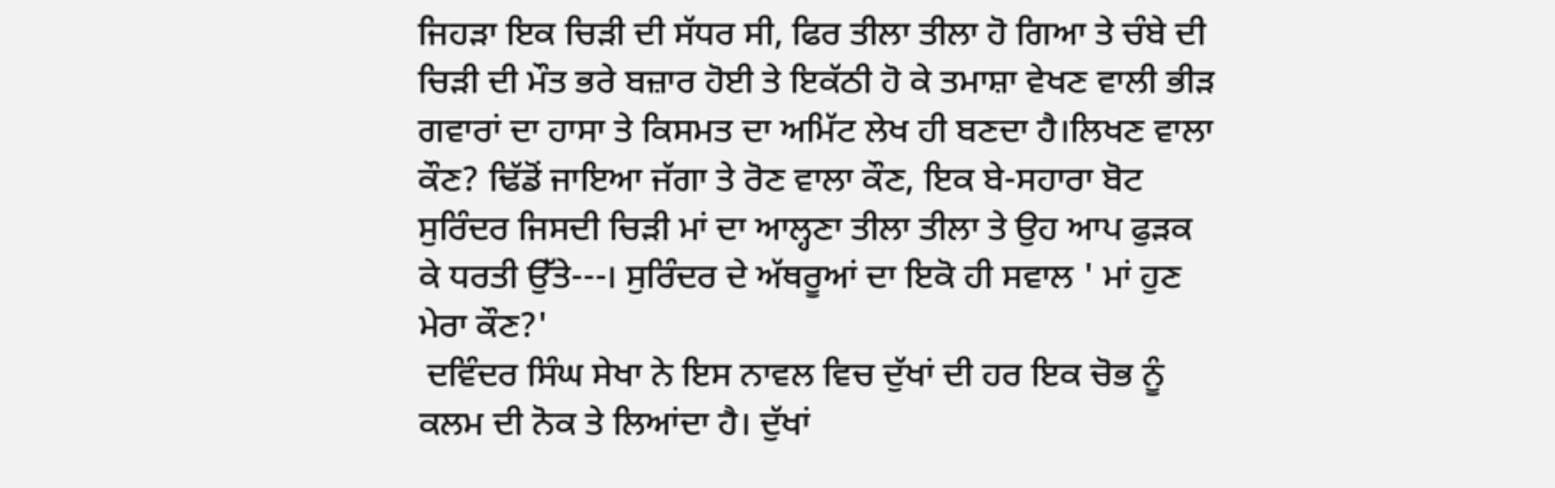ਜਿਹੜਾ ਇਕ ਚਿੜੀ ਦੀ ਸੱਧਰ ਸੀ, ਫਿਰ ਤੀਲਾ ਤੀਲਾ ਹੋ ਗਿਆ ਤੇ ਚੰਬੇ ਦੀ ਚਿੜੀ ਦੀ ਮੌਤ ਭਰੇ ਬਜ਼ਾਰ ਹੋਈ ਤੇ ਇਕੱਠੀ ਹੋ ਕੇ ਤਮਾਸ਼ਾ ਵੇਖਣ ਵਾਲੀ ਭੀੜ ਗਵਾਰਾਂ ਦਾ ਹਾਸਾ ਤੇ ਕਿਸਮਤ ਦਾ ਅਮਿੱਟ ਲੇਖ ਹੀ ਬਣਦਾ ਹੈ।ਲਿਖਣ ਵਾਲਾ ਕੌਣ? ਢਿੱਡੋਂ ਜਾਇਆ ਜੱਗਾ ਤੇ ਰੋਣ ਵਾਲਾ ਕੌਣ, ਇਕ ਬੇ-ਸਹਾਰਾ ਬੋਟ ਸੁਰਿੰਦਰ ਜਿਸਦੀ ਚਿੜੀ ਮਾਂ ਦਾ ਆਲ੍ਹਣਾ ਤੀਲਾ ਤੀਲਾ ਤੇ ਉਹ ਆਪ ਫੁੜਕ ਕੇ ਧਰਤੀ ਉੱਤੇ---। ਸੁਰਿੰਦਰ ਦੇ ਅੱਥਰੂਆਂ ਦਾ ਇਕੋ ਹੀ ਸਵਾਲ ' ਮਾਂ ਹੁਣ ਮੇਰਾ ਕੌਣ?'
 ਦਵਿੰਦਰ ਸਿੰਘ ਸੇਖਾ ਨੇ ਇਸ ਨਾਵਲ ਵਿਚ ਦੁੱਖਾਂ ਦੀ ਹਰ ਇਕ ਚੋਭ ਨੂੰ ਕਲਮ ਦੀ ਨੋਕ ਤੇ ਲਿਆਂਦਾ ਹੈ। ਦੁੱਖਾਂ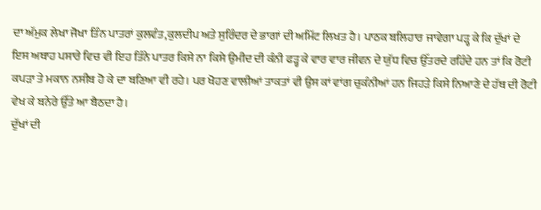ਦਾ ਅੱਮੁਕ ਲੇਖਾ ਜੋਖਾ ਤਿੰਨ ਪਾਤਰਾਂ ਕੁਲਵੰਤ,ਕੁਲਦੀਪ ਅਤੇ ਸੁਰਿੰਦਰ ਦੇ ਭਾਗਾਂ ਦੀ ਅਮਿੱਟ ਲਿਖਤ ਹੈ। ਪਾਠਕ ਬਲਿਹਾਰ ਜਾਵੇਗਾ ਪੜ੍ਹ ਕੇ ਕਿ ਦੁੱਖਾਂ ਦੇ ਇਸ ਅਥਾਹ ਪਸਾਰੇ ਵਿਚ ਵੀ ਇਹ ਤਿੰਨੇ ਪਾਤਰ ਕਿਸੇ ਨਾ ਕਿਸੇ ਉਮੀਦ ਦੀ ਕੰਨੀ ਫੜ੍ਹ ਕੇ ਵਾਰ ਵਾਰ ਜੀਵਨ ਦੇ ਯੁੱਧ ਵਿਚ ਉੱਤਰਦੇ ਰਹਿੰਦੇ ਹਨ ਤਾਂ ਕਿ ਰੋਟੀ ਕਪੜਾ ਤੇ ਮਕਾਨ ਨਸੀਬ ਹੋ ਕੇ ਦਾ ਬਣਿਆ ਵੀ ਰਹੇ। ਪਰ ਖੋਹਣ ਵਾਲੀਆਂ ਤਾਕਤਾਂ ਵੀ ਉਸ ਕਾਂ ਵਾਂਗ ਚੁਕੰਨੀਆਂ ਹਨ ਜਿਹੜੇ ਕਿਸੇ ਨਿਆਣੇ ਦੇ ਹੱਥ ਦੀ ਰੋਟੀ ਵੇਖ ਕੇ ਬਨੇਰੇ ਉੱਤੇ ਆ ਬੈਠਦਾ ਹੈ।
ਦੁੱਖਾਂ ਦੀ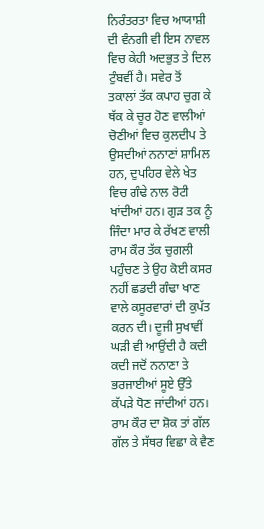ਨਿਰੰਤਰਤਾ ਵਿਚ ਆਯਾਸ਼ੀ ਦੀ ਵੰਨਗੀ ਵੀ ਇਸ ਨਾਵਲ ਵਿਚ ਕੇਹੀ ਅਦਭੁਤ ਤੇ ਦਿਲ ਟੁੰਬਵੀਂ ਹੈ। ਸਵੇਰ ਤੋਂ ਤਕਾਲਾਂ ਤੱਕ ਕਪਾਹ ਚੁਗ ਕੇ ਥੱਕ ਕੇ ਚੂਰ ਹੋਣ ਵਾਲੀਆਂ ਚੋਣੀਆਂ ਵਿਚ ਕੁਲਦੀਪ ਤੇ ਉਸਦੀਆਂ ਨਨਾਣਾਂ ਸ਼ਾਮਿਲ ਹਨ, ਦੁਪਹਿਰ ਵੇਲੇ ਖੇਤ ਵਿਚ ਗੰਢੇ ਨਾਲ ਰੋਟੀ ਖਾਂਦੀਆਂ ਹਨ। ਗੁੜ ਤਕ ਨੂੰ ਜਿੰਦਾ ਮਾਰ ਕੇ ਰੱਖਣ ਵਾਲੀ ਰਾਮ ਕੌਰ ਤੱਕ ਚੁਗਲੀ ਪਹੁੰਚਣ ਤੇ ਉਹ ਕੋਈ ਕਸਰ ਨਹੀਂ ਛਡਦੀ ਗੰਢਾ ਖਾਣ ਵਾਲੇ ਕਸੂਰਵਾਰਾਂ ਦੀ ਕੁਪੱਤ ਕਰਨ ਦੀ। ਦੂਜੀ ਸੁਖਾਵੀਂ ਘੜੀ ਵੀ ਆਉਂਦੀ ਹੈ ਕਦੀ ਕਦੀ ਜਦੋਂ ਨਨਾਣਾ ਤੇ ਭਰਜਾਈਆਂ ਸੂਏ ਉੱਤੇ ਕੱਪੜੇ ਧੋਣ ਜਾਂਦੀਆਂ ਹਨ। ਰਾਮ ਕੌਰ ਦਾ ਸ਼ੋਕ ਤਾਂ ਗੱਲ ਗੱਲ ਤੇ ਸੱਥਰ ਵਿਛਾ ਕੇ ਵੈਣ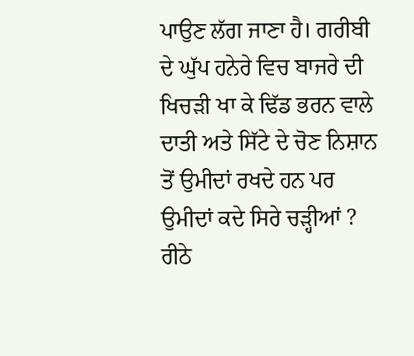ਪਾਉਣ ਲੱਗ ਜਾਣਾ ਹੈ। ਗਰੀਬੀ ਦੇ ਘੁੱਪ ਹਨੇਰੇ ਵਿਚ ਬਾਜਰੇ ਦੀ ਖਿਚੜੀ ਖਾ ਕੇ ਢਿੱਡ ਭਰਨ ਵਾਲੇ ਦਾਤੀ ਅਤੇ ਸਿੱਟੇ ਦੇ ਚੋਣ ਨਿਸ਼ਾਨ ਤੋਂ ਉਮੀਦਾਂ ਰਖਦੇ ਹਨ ਪਰ ਉਮੀਦਾਂ ਕਦੇ ਸਿਰੇ ਚੜ੍ਹੀਆਂ ? ਰੀਠੇ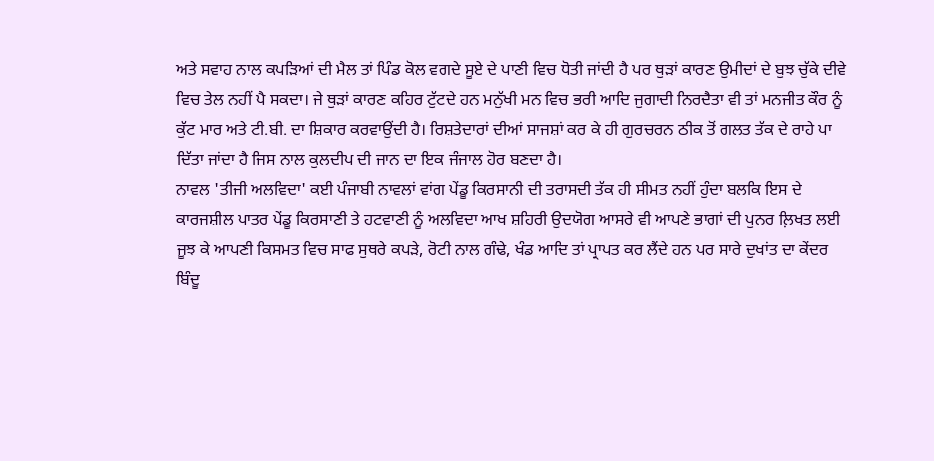ਅਤੇ ਸਵਾਹ ਨਾਲ ਕਪੜਿਆਂ ਦੀ ਮੈਲ ਤਾਂ ਪਿੰਡ ਕੋਲ ਵਗਦੇ ਸੂਏ ਦੇ ਪਾਣੀ ਵਿਚ ਧੋਤੀ ਜਾਂਦੀ ਹੈ ਪਰ ਥੁੜਾਂ ਕਾਰਣ ਉਮੀਦਾਂ ਦੇ ਬੁਝ ਚੁੱਕੇ ਦੀਵੇ ਵਿਚ ਤੇਲ ਨਹੀਂ ਪੈ ਸਕਦਾ। ਜੇ ਥੁੜਾਂ ਕਾਰਣ ਕਹਿਰ ਟੁੱਟਦੇ ਹਨ ਮਨੁੱਖੀ ਮਨ ਵਿਚ ਭਰੀ ਆਦਿ ਜੁਗਾਦੀ ਨਿਰਦੈਤਾ ਵੀ ਤਾਂ ਮਨਜੀਤ ਕੌਰ ਨੂੰ ਕੁੱਟ ਮਾਰ ਅਤੇ ਟੀ.ਬੀ. ਦਾ ਸ਼ਿਕਾਰ ਕਰਵਾਉਂਦੀ ਹੈ। ਰਿਸ਼ਤੇਦਾਰਾਂ ਦੀਆਂ ਸਾਜਸ਼ਾਂ ਕਰ ਕੇ ਹੀ ਗੁਰਚਰਨ ਠੀਕ ਤੋਂ ਗਲਤ ਤੱਕ ਦੇ ਰਾਹੇ ਪਾ ਦਿੱਤਾ ਜਾਂਦਾ ਹੈ ਜਿਸ ਨਾਲ ਕੁਲਦੀਪ ਦੀ ਜਾਨ ਦਾ ਇਕ ਜੰਜਾਲ ਹੋਰ ਬਣਦਾ ਹੈ।
ਨਾਵਲ 'ਤੀਜੀ ਅਲਵਿਦਾ' ਕਈ ਪੰਜਾਬੀ ਨਾਵਲਾਂ ਵਾਂਗ ਪੇਂਡੂ ਕਿਰਸਾਨੀ ਦੀ ਤਰਾਸਦੀ ਤੱਕ ਹੀ ਸੀਮਤ ਨਹੀਂ ਹੁੰਦਾ ਬਲਕਿ ਇਸ ਦੇ ਕਾਰਜਸ਼ੀਲ ਪਾਤਰ ਪੇਂਡੂ ਕਿਰਸਾਣੀ ਤੇ ਹਟਵਾਣੀ ਨੂੰ ਅਲਵਿਦਾ ਆਖ ਸ਼ਹਿਰੀ ਉਦਯੋਗ ਆਸਰੇ ਵੀ ਆਪਣੇ ਭਾਗਾਂ ਦੀ ਪੁਨਰ ਲ਼ਿਖਤ ਲਈ ਜੂਝ ਕੇ ਆਪਣੀ ਕਿਸਮਤ ਵਿਚ ਸਾਫ ਸੁਥਰੇ ਕਪੜੇ, ਰੋਟੀ ਨਾਲ ਗੰਢੇ, ਖੰਡ ਆਦਿ ਤਾਂ ਪ੍ਰਾਪਤ ਕਰ ਲੈਂਦੇ ਹਨ ਪਰ ਸਾਰੇ ਦੁਖਾਂਤ ਦਾ ਕੇਂਦਰ ਬਿੰਦੂ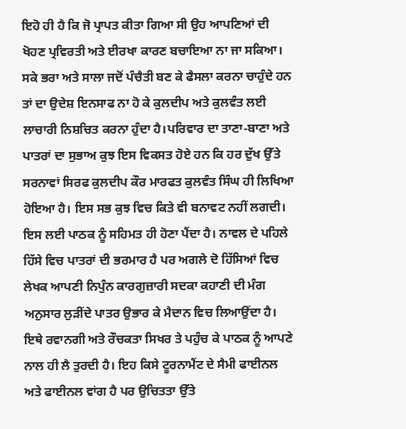ਇਹੋ ਹੀ ਹੈ ਕਿ ਜੋ ਪ੍ਰਾਪਤ ਕੀਤਾ ਗਿਆ ਸੀ ਉਹ ਆਪਣਿਆਂ ਦੀ ਖੋਹਣ ਪ੍ਰਵਿਰਤੀ ਅਤੇ ਈਰਖਾ ਕਾਰਣ ਬਚਾਇਆ ਨਾ ਜਾ ਸਕਿਆ। ਸਕੇ ਭਰਾ ਅਤੇ ਸਾਲਾ ਜਦੋਂ ਪੰਚੈਤੀ ਬਣ ਕੇ ਫੈਸਲਾ ਕਰਨਾ ਚਾਹੁੰਦੇ ਹਨ ਤਾਂ ਦਾ ਉਦੇਸ਼ ਇਨਸਾਫ ਨਾ ਹੋ ਕੇ ਕੁਲਦੀਪ ਅਤੇ ਕੁਲਵੰਤ ਲਈ ਲਾਚਾਰੀ ਨਿਸ਼ਚਿਤ ਕਰਨਾ ਹੁੰਦਾ ਹੈ।ਪਰਿਵਾਰ ਦਾ ਤਾਣਾ-ਬਾਣਾ ਅਤੇ ਪਾਤਰਾਂ ਦਾ ਸੁਭਾਅ ਕੁਝ ਇਸ ਵਿਕਸਤ ਹੋਏ ਹਨ ਕਿ ਹਰ ਦੁੱਖ ਉੱਤੇ ਸਰਨਾਵਾਂ ਸਿਰਫ ਕੁਲਦੀਪ ਕੌਰ ਮਾਰਫਤ ਕੁਲਵੰਤ ਸਿੰਘ ਹੀ ਲਿਖਿਆ ਹੋਇਆ ਹੈ। ਇਸ ਸਭ ਕੁਝ ਵਿਚ ਕਿਤੇ ਵੀ ਬਨਾਵਟ ਨਹੀਂ ਲਗਦੀ। ਇਸ ਲਈ ਪਾਠਕ ਨੂੰ ਸਹਿਮਤ ਹੀ ਹੋਣਾ ਪੈਂਦਾ ਹੈ। ਨਾਵਲ ਦੇ ਪਹਿਲੇ ਹਿੱਸੇ ਵਿਚ ਪਾਤਰਾਂ ਦੀ ਭਰਮਾਰ ਹੈ ਪਰ ਅਗਲੇ ਦੋ ਹਿੱਸਿਆਂ ਵਿਚ ਲੇਖਕ ਆਪਣੀ ਨਿਪੁੰਨ ਕਾਰਗੁਜ਼ਾਰੀ ਸਦਕਾ ਕਹਾਣੀ ਦੀ ਮੰਗ ਅਨੁਸਾਰ ਲੁੜੀਂਦੇ ਪਾਤਰ ਉਭਾਰ ਕੇ ਮੈਦਾਨ ਵਿਚ ਲਿਆਉਂਦਾ ਹੈ। ਇਥੇ ਰਵਾਨਗੀ ਅਤੇ ਰੌਚਕਤਾ ਸਿਖਰ ਤੇ ਪਹੁੰਚ ਕੇ ਪਾਠਕ ਨੂੰ ਆਪਣੇ ਨਾਲ ਹੀ ਲੈ ਤੁਰਦੀ ਹੈ। ਇਹ ਕਿਸੇ ਟੂਰਨਾਮੈਂਟ ਦੇ ਸੈਮੀ ਫਾਈਨਲ ਅਤੇ ਫਾਈਨਲ ਵਾਂਗ ਹੈ ਪਰ ਉਚਿਤਤਾ ਉੱਤੇ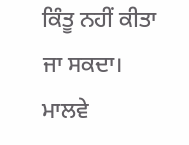ਕਿੰਤੂ ਨਹੀਂ ਕੀਤਾ ਜਾ ਸਕਦਾ।
ਮਾਲਵੇ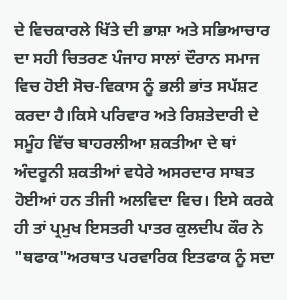ਦੇ ਵਿਚਕਾਰਲੇ ਖਿੱਤੇ ਦੀ ਭਾਸ਼ਾ ਅਤੇ ਸਭਿਆਚਾਰ ਦਾ ਸਹੀ ਚਿਤਰਣ ਪੰਜਾਹ ਸਾਲਾਂ ਦੌਰਾਨ ਸਮਾਜ ਵਿਚ ਹੋਈ ਸੋਚ-ਵਿਕਾਸ ਨੂੰ ਭਲੀ ਭਾਂਤ ਸਪੱਸ਼ਟ ਕਰਦਾ ਹੈ।ਕਿਸੇ ਪਰਿਵਾਰ ਅਤੇ ਰਿਸ਼ਤੇਦਾਰੀ ਦੇ ਸਮੂੰਹ ਵਿੱਚ ਬਾਹਰਲੀਆ ਸ਼ਕਤੀਆ ਦੇ ਥਾਂ ਅੰਦਰੂਨੀ ਸ਼ਕਤੀਆਂ ਵਧੇਰੇ ਅਸਰਦਾਰ ਸਾਬਤ ਹੋਈਆਂ ਹਨ ਤੀਜੀ ਅਲਵਿਦਾ ਵਿਚ। ਇਸੇ ਕਰਕੇ ਹੀ ਤਾਂ ਪ੍ਰਮੁਖ ਇਸਤਰੀ ਪਾਤਰ ਕੁਲਦੀਪ ਕੌਰ ਨੇ "ਥਫਾਕ"ਅਰਥਾਤ ਪਰਵਾਰਿਕ ਇਤਫਾਕ ਨੂੰ ਸਦਾ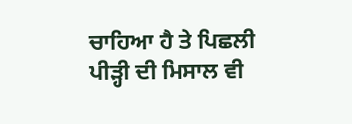ਚਾਹਿਆ ਹੈ ਤੇ ਪਿਛਲੀ ਪੀੜ੍ਹੀ ਦੀ ਮਿਸਾਲ ਵੀ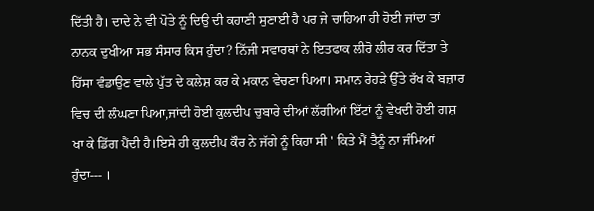ਦਿੱਤੀ ਹੈ। ਦਾਦੇ ਨੇ ਵੀ ਪੋਤੇ ਨੂੰ ਦਿਉ ਦੀ ਕਹਾਣੀ ਸੁਣਾਈ ਹੈ ਪਰ ਜੇ ਚਾਹਿਆ ਹੀ ਹੋਈ ਜਾਂਦਾ ਤਾਂ ਨਾਨਕ ਦੁਖੀਆ ਸਭ ਸੰਸਾਰ ਕਿਸ ਹੁੰਦਾ? ਨਿੱਜੀ ਸਵਾਰਥਾਂ ਨੇ ਇਤਫਾਕ ਲੀਰੋ ਲੀਰ ਕਰ ਦਿੱਤਾ ਤੇ ਹਿੱਸਾ ਵੰਡਾਉਣ ਵਾਲੇ ਪੁੱਤ ਦੇ ਕਲੇਸ਼ ਕਰ ਕੇ ਮਕਾਨ ਵੇਚਣਾ ਪਿਆ। ਸਮਾਨ ਰੇਹੜੇ ਉੱਤੇ ਰੱਖ ਕੇ ਬਜ਼ਾਰ ਵਿਚ ਦੀ ਲੰਘਣਾ ਪਿਆ,ਜਾਂਦੀ ਹੋਈ ਕੁਲਦੀਪ ਚੁਬਾਰੇ ਦੀਆਂ ਲੱਗੀਆਂ ਇੱਟਾਂ ਨੂੰ ਵੇਖਦੀ ਹੋਈ ਗਸ਼ ਖਾ ਕੇ ਡਿੱਗ ਪੈਂਦੀ ਹੈ।ਇਸੇ ਹੀ ਕੁਲਦੀਪ ਕੌਰ ਨੇ ਜੱਗੇ ਨੂੰ ਕਿਹਾ ਸੀ ' ਕਿਤੇ ਮੈਂ ਤੈਨੂੰ ਨਾ ਜੰਮਿਆਂ ਹੁੰਦਾ--- ।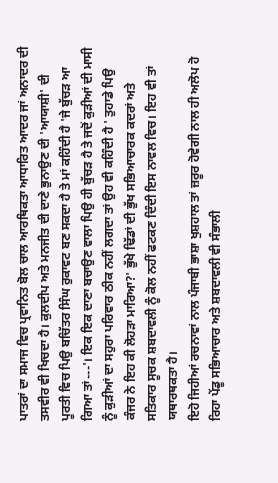ਪਾਤਰਾਂ ਦਾ ਸਮਾਜ ਵਿਚ ਪ੍ਰਵਾਨਿਤ ਬੋਲ ਚਾਲ ਆਰਥਿਕਤਾ ਆਧਾਰਿਤ ਆਦਰ ਜਾਂ ਅਨਾਦਰ ਦੀ ਤਸਵੀਰ ਵੀ ਖਿਚਦਾ ਹੈ। ਕੁਲਦੀਪ ਅਤੇ ਮਨਜੀਤ ਦੀ ਦਾਣੇ ਭੁਨਾਉਣ ਦੀ 'ਆਯਾਸ਼ੀ' ਦੀ ਪੂਰਤੀ ਵਿਚ ਪਿਉ ਬਚਿੱਤਰ ਸਿੰਘ ਰੁਕਾਵਟ ਬਣ ਸਕਦਾ ਹੈ ਤੇ ਮਾਂ ਕਹਿੰਦੀ ਹੈ 'ਜੇ ਬੁੱਚੜ ਆ ਗਿਆ ਤਾਂ---'। ਇਕ ਇਕ ਦਾਣਾ ਬਚਾਉਣ ਵਾਲਾ ਪਿਉ ਹੀ ਬੁੱਚੜ ਹੈ ਤੇ ਜਦੋਂ ਕੁੜੀਆਂ ਦੀ ਮਾਸੀ ਨੂੰ ਕੁੜੀਆਂ ਦਾ ਸਹੁਰਾ ਪਰਿਵਾਰ ਠੀਕ ਨਹੀਂ ਲਗਦਾ ਤਾਂ ਉਹ ਵੀ ਕਹਿੰਦੀ ਹੈ ' ਤੁਹਾਡੇ ਪਿਉ ਕੰਜਰ ਨੇ ਇਹ ਕੀ ਲੋਹੜਾ ਮਾਰਿਆ?' ਭੁੱਖੇ ਢਿੱਡਾਂ ਦੀ ਭੁੱਖ ਸਭਿਆਚਾਰਕ ਕਦਰਾਂ ਅਤੇ ਸਤਿਕਾਰ ਸੂਚਕ ਸ਼ਬਦਾਵਲੀ ਨੂੰ ਕੋਲ ਨਹੀਂ ਫਟਕਣ ਦਿੰਦੀ ਇਸ ਨਾਵਲ ਵਿਚ। ਇਹ ਵੀ ਤਾਂ ਯਥਾਰਥਕਤਾ ਹੈ।
ਇਹੋ ਜਿਹੀਆਂ ਰਚਨਾਵਾਂ ਨਾਲ ਪੰਜਾਬੀ ਭਾਸ਼ਾ ਖੁਸ਼ਹਾਲ ਤਾਂ ਜ਼ਰੂਰ ਹੋਵੇਗੀ ਨਾਲ ਹੀ ਅਲੋਪ ਹੋ ਰਿਹਾ ਪੇਂਡੂ ਸਭਿਆਚਾਰ ਅਤੇ ਸ਼ਬਦਾਵਲੀ ਵੀ ਸੰਭਾਲੀ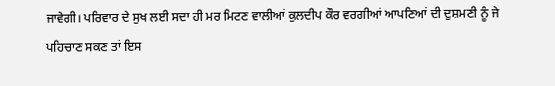ਜਾਵੇਗੀ। ਪਰਿਵਾਰ ਦੇ ਸੁਖ ਲਈ ਸਦਾ ਹੀ ਮਰ ਮਿਟਣ ਵਾਲੀਆਂ ਕੁਲਦੀਪ ਕੌਰ ਵਰਗੀਆਂ ਆਪਣਿਆਂ ਦੀ ਦੁਸ਼ਮਣੀ ਨੂੰ ਜੇ ਪਹਿਚਾਣ ਸਕਣ ਤਾਂ ਇਸ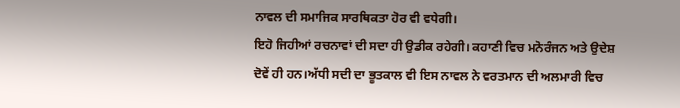ਨਾਵਲ ਦੀ ਸਮਾਜਿਕ ਸਾਰਥਿਕਤਾ ਹੋਰ ਵੀ ਵਧੇਗੀ।
ਇਹੋ ਜਿਹੀਆਂ ਰਚਨਾਵਾਂ ਦੀ ਸਦਾ ਹੀ ਉਡੀਕ ਰਹੇਗੀ। ਕਹਾਣੀ ਵਿਚ ਮਨੋਰੰਜਨ ਅਤੇ ਉਦੇਸ਼ ਦੋਵੇਂ ਹੀ ਹਨ।ਅੱਧੀ ਸਦੀ ਦਾ ਭੂਤਕਾਲ ਵੀ ਇਸ ਨਾਵਲ ਨੇ ਵਰਤਮਾਨ ਦੀ ਅਲਮਾਰੀ ਵਿਚ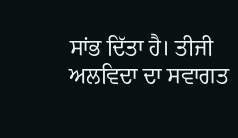ਸਾਂਭ ਦਿੱਤਾ ਹੈ। ਤੀਜੀ ਅਲਵਿਦਾ ਦਾ ਸਵਾਗਤ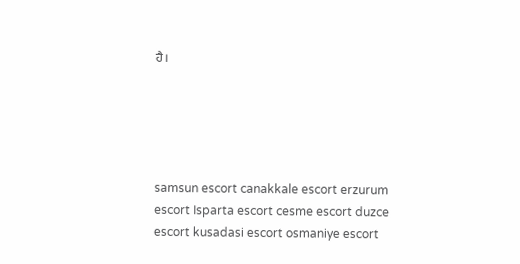ਹੈ।





samsun escort canakkale escort erzurum escort Isparta escort cesme escort duzce escort kusadasi escort osmaniye escort